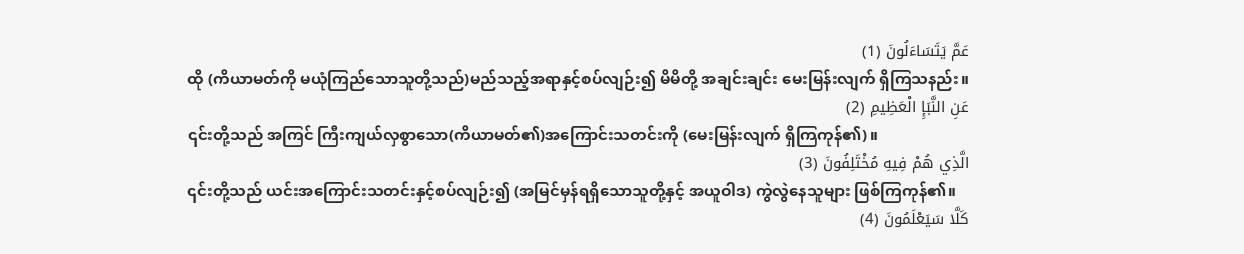عَمَّ يَتَسَاءَلُونَ (1)
ထို (ကိယာမတ်ကို မယုံကြည်သောသူတို့သည်)မည်သည့်အရာနှင့်စပ်လျဉ်း၍ မိမိတို့ အချင်းချင်း မေးမြန်းလျက် ရှိကြသနည်း။
عَنِ النَّبَإِ الْعَظِيمِ (2)
၎င်းတို့သည် အကြင် ကြီးကျယ်လှစွာသော(ကိယာမတ်၏)အကြောင်းသတင်းကို (မေးမြန်းလျက် ရှိကြကုန်၏)။
الَّذِي هُمْ فِيهِ مُخْتَلِفُونَ (3)
၎င်းတို့သည် ယင်းအကြောင်းသတင်းနှင့်စပ်လျဉ်း၍ (အမြင်မှန်ရရှိသောသူတို့နှင့် အယူဝါဒ) ကွဲလွဲနေသူများ ဖြစ်ကြကုန်၏။
كَلَّا سَيَعْلَمُونَ (4)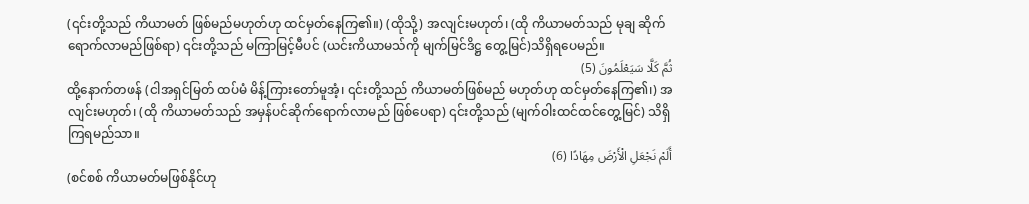(၎င်းတို့သည် ကိယာမတ် ဖြစ်မည်မဟုတ်ဟု ထင်မှတ်နေကြ၏။) (ထိုသို့) အလျင်းမဟုတ်၊ (ထို ကိယာမတ်သည် မုချ ဆိုက်ရောက်လာမည်ဖြစ်ရာ) ၎င်းတို့သည် မကြာမြင့်မီပင် (ယင်းကိယာမသ်ကို မျက်မြင်ဒိဋ္ဌ တွေ့မြင်)သိရှိရပေမည်။
ثُمَّ كَلَّا سَيَعْلَمُونَ (5)
ထို့နောက်တဖန် (ငါအရှင်မြတ် ထပ်မံ မိန့်ကြားတော်မူအံ့၊ ၎င်းတို့သည် ကိယာမတ်ဖြစ်မည် မဟုတ်ဟု ထင်မှတ်နေကြ၏၊) အလျင်းမဟုတ်၊ (ထို ကိယာမတ်သည် အမှန်ပင်ဆိုက်ရောက်လာမည် ဖြစ်ပေရာ) ၎င်းတို့သည် (မျက်ဝါးထင်ထင်တွေ့မြင်) သိရှိကြရမည်သာ။
أَلَمْ نَجْعَلِ الْأَرْضَ مِهَادًا (6)
(စင်စစ် ကိယာမတ်မဖြစ်နိုင်ဟု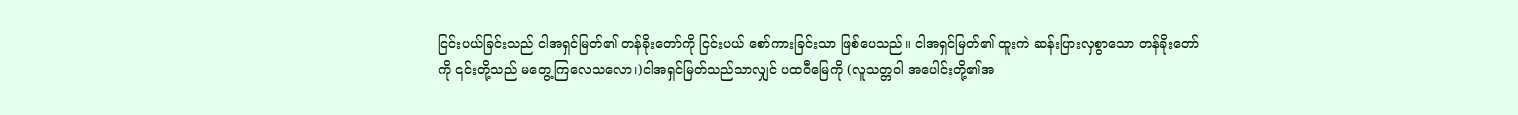ငြင်းပယ်ခြင်းသည် ငါအရှင်မြတ်၏ တန်ခိုးတော်ကို ငြင်းပယ် စော်ကားခြင်းသာ ဖြစ်ပေသည်။ ငါအရှင်မြတ်၏ ထူးကဲ ဆန်းပြားလှစွာသော တန်ခိုးတော်ကို ၎င်းတို့သည် မတွေ့ကြလေသလော၊)ငါအရှင်မြတ်သည်သာလျှင် ပထဝီမြေကို (လူသတ္တဝါ အပေါင်းတို့၏အ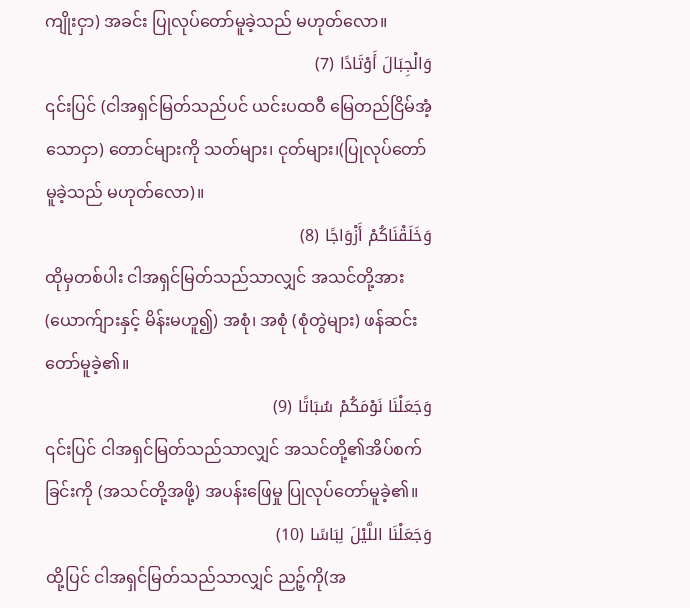ကျိုးငှာ) အခင်း ပြုလုပ်တော်မူခဲ့သည် မဟုတ်လော။
وَالْجِبَالَ أَوْتَادًا (7)
၎င်းပြင် (ငါအရှင်မြတ်သည်ပင် ယင်းပထဝီ မြေတည်ငြိမ်အံ့သောငှာ) တောင်များကို သတ်များ၊ ငုတ်များ၊(ပြုလုပ်တော်မူခဲ့သည် မဟုတ်လော)။
وَخَلَقْنَاكُمْ أَزْوَاجًا (8)
ထိုမှတစ်ပါး ငါအရှင်မြတ်သည်သာလျှင် အသင်တို့အား (ယောက်ျားနှင့် မိန်းမဟူ၍) အစုံ၊ အစုံ (စုံတွဲများ) ဖန်ဆင်းတော်မူခဲ့၏။
وَجَعَلْنَا نَوْمَكُمْ سُبَاتًا (9)
၎င်းပြင် ငါအရှင်မြတ်သည်သာလျှင် အသင်တို့၏အိပ်စက်ခြင်းကို (အသင်တို့အဖို့) အပန်းဖြေမှု ပြုလုပ်တော်မူခဲ့၏။
وَجَعَلْنَا اللَّيْلَ لِبَاسًا (10)
ထို့ပြင် ငါအရှင်မြတ်သည်သာလျှင် ညဉ့်ကို(အ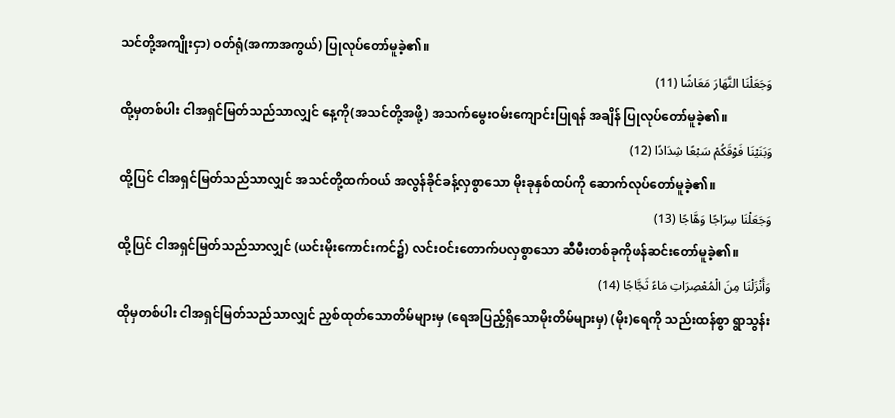သင်တို့အကျိုးငှာ) ဝတ်ရုံ(အကာအကွယ်) ပြုလုပ်တော်မူခဲ့၏။
وَجَعَلْنَا النَّهَارَ مَعَاشًا (11)
ထို့မှတစ်ပါး ငါအရှင်မြတ်သည်သာလျှင် နေ့ကို(အသင်တို့အဖို့) အသက်မွေးဝမ်းကျောင်းပြုရန် အချိန် ပြုလုပ်တော်မူခဲ့၏။
وَبَنَيْنَا فَوْقَكُمْ سَبْعًا شِدَادًا (12)
ထို့ပြင် ငါအရှင်မြတ်သည်သာလျှင် အသင်တို့ထက်ဝယ် အလွန်ခိုင်ခန့်လှစွာသော မိုးခုနှစ်ထပ်ကို ဆောက်လုပ်တော်မူခဲ့၏။
وَجَعَلْنَا سِرَاجًا وَهَّاجًا (13)
ထို့ပြင် ငါအရှင်မြတ်သည်သာလျှင် (ယင်းမိုးကောင်းကင်၌) လင်းဝင်းတောက်ပလှစွာသော ဆီမီးတစ်ခုကိုဖန်ဆင်းတော်မူခဲ့၏။
وَأَنْزَلْنَا مِنَ الْمُعْصِرَاتِ مَاءً ثَجَّاجًا (14)
ထိုမှတစ်ပါး ငါအရှင်မြတ်သည်သာလျှင် ညှစ်ထုတ်သောတိမ်များမှ (ရေအပြည့်ရှိသောမိုးတိမ်များမှ) (မိုး)ရေကို သည်းထန်စွာ ရွာသွန်း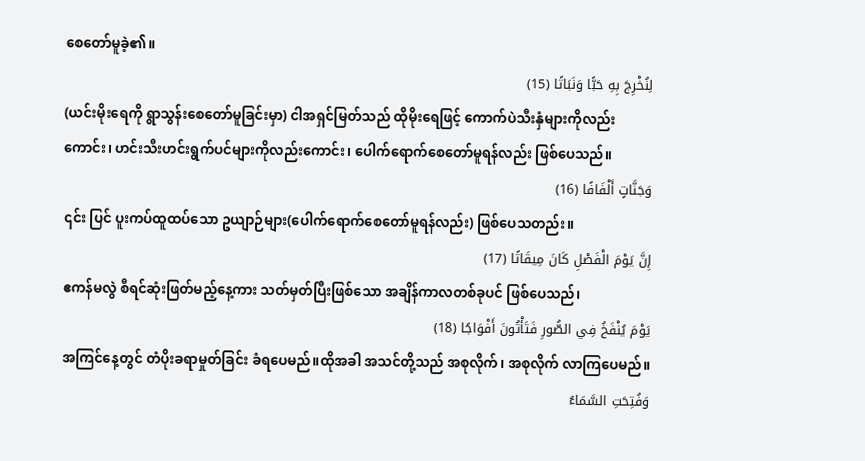စေတော်မူခဲ့၏။
لِنُخْرِجَ بِهِ حَبًّا وَنَبَاتًا (15)
(ယင်းမိုးရေကို ရွာသွန်းစေတော်မူခြင်းမှာ) ငါအရှင်မြတ်သည် ထိုမိုးရေဖြင့် ကောက်ပဲသီးနှံများကိုလည်းကောင်း၊ ဟင်းသီးဟင်းရွက်ပင်များကိုလည်းကောင်း၊ ပေါက်ရောက်စေတော်မူရန်လည်း ဖြစ်ပေသည်။
وَجَنَّاتٍ أَلْفَافًا (16)
၎င်း ပြင် ပူးကပ်ထူထပ်သော ဥယျာဉ်များ(ပေါက်ရောက်စေတော်မူရန်လည်း) ဖြစ်ပေသတည်း။
إِنَّ يَوْمَ الْفَصْلِ كَانَ مِيقَاتًا (17)
ဧကန်မလွဲ စီရင်ဆုံးဖြတ်မည့်နေ့ကား သတ်မှတ်ပြီးဖြစ်သော အချိန်ကာလတစ်ခုပင် ဖြစ်ပေသည်၊
يَوْمَ يُنْفَخُ فِي الصُّورِ فَتَأْتُونَ أَفْوَاجًا (18)
အကြင်နေ့တွင် တံပိုးခရာမှုတ်ခြင်း ခံရပေမည်။ထိုအခါ အသင်တို့သည် အစုလိုက်၊ အစုလိုက် လာကြပေမည်။
وَفُتِحَتِ السَّمَاءُ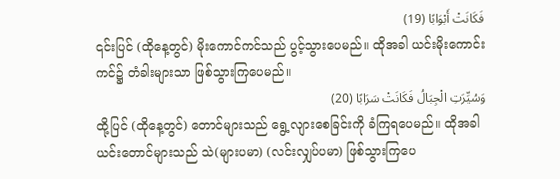فَكَانَتْ أَبْوَابًا (19)
၎င်းပြင် (ထိုနေ့တွင်) မိုးကောင်ကင်သည် ပွင့်သွားပေမည်။ ထိုအခါ ယင်းမိုးကောင်းကင်၌ တံခါးများသာ ဖြစ်သွားကြပေမည်။
وَسُيِّرَتِ الْجِبَالُ فَكَانَتْ سَرَابًا (20)
ထို့ပြင် (ထိုနေ့တွင်) တောင်များသည် ရွေ့လျားစေခြင်းကို ခံကြရပေမည်။ ထိုအခါ ယင်းတောင်များသည် သဲ(များပမာ) (လင်းလျှပ်ပမာ) ဖြစ်သွားကြပေ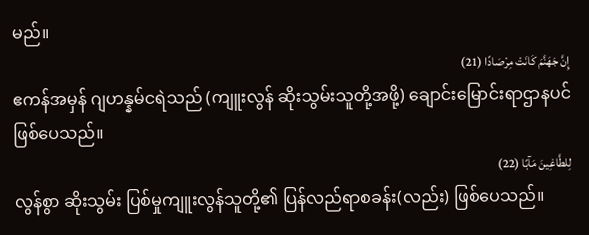မည်။
إِنَّ جَهَنَّمَ كَانَتْ مِرْصَادًا (21)
ဧကန်အမှန် ဂျဟန္နမ်ငရဲသည် (ကျူးလွန် ဆိုးသွမ်းသူတို့အဖို့) ချောင်းမြောင်းရာဌာနပင် ဖြစ်ပေသည်။
لِلطَّاغِينَ مَآبًا (22)
လွန်စွာ ဆိုးသွမ်း ပြစ်မှုကျူးလွန်သူတို့၏ ပြန်လည်ရာစခန်း(လည်း) ဖြစ်ပေသည်။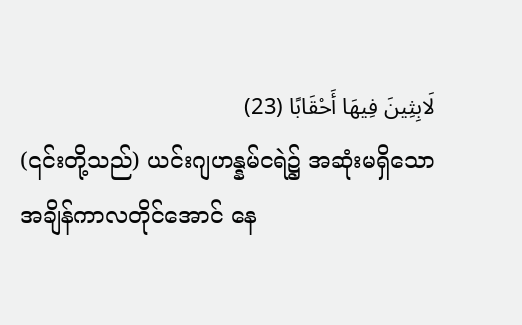لَابِثِينَ فِيهَا أَحْقَابًا (23)
(၎င်းတို့သည်) ယင်းဂျဟန္နမ်ငရဲ၌ အဆုံးမရှိသော အချိန်ကာလတိုင်အောင် နေ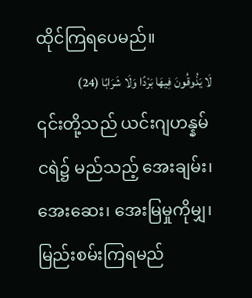ထိုင်ကြရပေမည်။
لَا يَذُوقُونَ فِيهَا بَرْدًا وَلَا شَرَابًا (24)
၎င်းတို့သည် ယင်းဂျဟန္နမ်ငရဲ၌ မည်သည့် အေးချမ်း၊ အေးဆေး၊ အေးမြမှုကိုမျှ၊ မြည်းစမ်းကြရမည်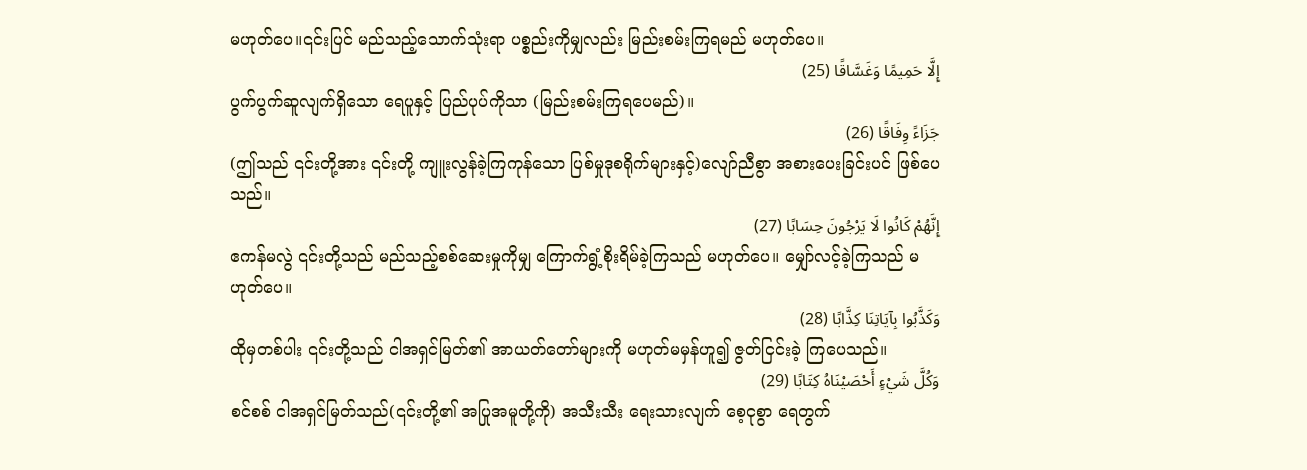မဟုတ်ပေ။၎င်းပြင် မည်သည့်သောက်သုံးရာ ပစ္စည်းကိုမျှလည်း မြည်းစမ်းကြရမည် မဟုတ်ပေ။
إِلَّا حَمِيمًا وَغَسَّاقًا (25)
ပွက်ပွက်ဆူလျက်ရှိသော ရေပူနှင့် ပြည်ပုပ်ကိုသာ (မြည်းစမ်းကြရပေမည်)။
جَزَاءً وِفَاقًا (26)
(ဤသည် ၎င်းတို့အား ၎င်းတို့ ကျူးလွန်ခဲ့ကြကုန်သော ပြစ်မှုဒုစရိုက်များနှင့်)လျော်ညီစွာ အစားပေးခြင်းပင် ဖြစ်ပေသည်။
إِنَّهُمْ كَانُوا لَا يَرْجُونَ حِسَابًا (27)
ဧကန်မလွဲ ၎င်းတို့သည် မည်သည့်စစ်ဆေးမှုကိုမျှ ကြောက်ရွံ့စိုးရိမ်ခဲ့ကြသည် မဟုတ်ပေ။ မျှော်လင့်ခဲ့ကြသည် မဟုတ်ပေ။
وَكَذَّبُوا بِآيَاتِنَا كِذَّابًا (28)
ထိုမှတစ်ပါး ၎င်းတို့သည် ငါအရှင်မြတ်၏ အာယတ်တော်များကို မဟုတ်မမှန်ဟူ၍ ဇွတ်ငြင်းခဲ့ ကြပေသည်။
وَكُلَّ شَيْءٍ أَحْصَيْنَاهُ كِتَابًا (29)
စင်စစ် ငါအရှင်မြတ်သည်(၎င်းတို့၏ အပြုအမူတို့ကို) အသီးသီး ရေးသားလျက် စေ့ငုစွာ ရေတွက်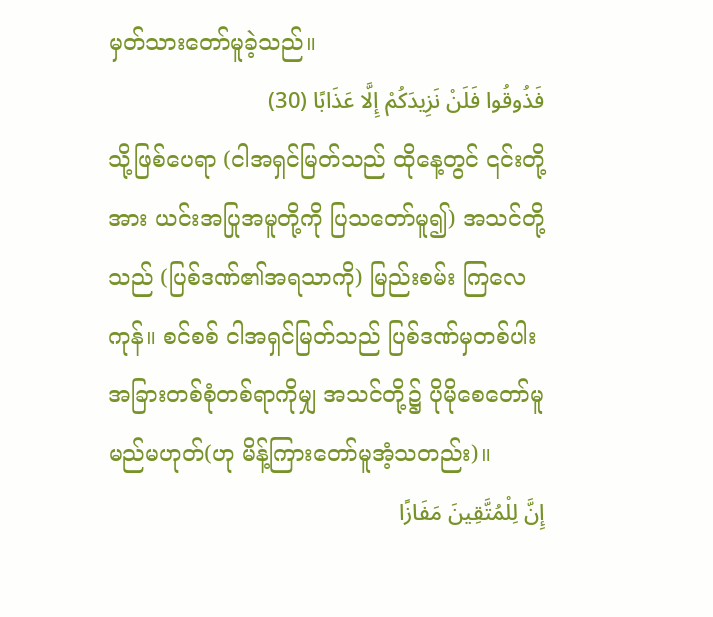မှတ်သားတော်မူခဲ့သည်။
فَذُوقُوا فَلَنْ نَزِيدَكُمْ إِلَّا عَذَابًا (30)
သို့ဖြစ်ပေရာ (ငါအရှင်မြတ်သည် ထိုနေ့တွင် ၎င်းတို့အား ယင်းအပြုအမူတို့ကို ပြသတော်မူ၍) အသင်တို့သည် (ပြစ်ဒဏ်၏အရသာကို) မြည်းစမ်း ကြလေကုန်။ စင်စစ် ငါအရှင်မြတ်သည် ပြစ်ဒဏ်မှတစ်ပါး အခြားတစ်စုံတစ်ရာကိုမျှ အသင်တို့၌ ပိုမိုစေတော်မူမည်မဟုတ်(ဟု မိန့်ကြားတော်မူအံ့သတည်း)။
إِنَّ لِلْمُتَّقِينَ مَفَازًا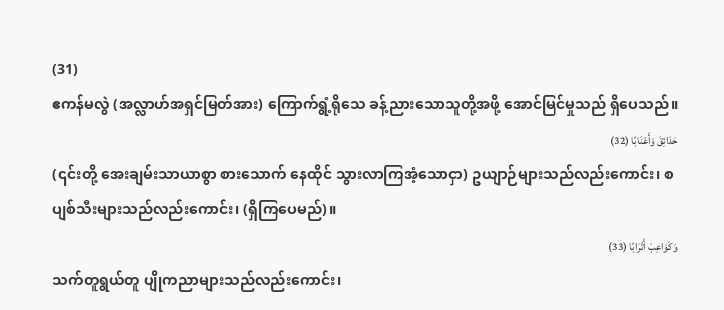(31)
ဧကန်မလွဲ (အလ္လာဟ်အရှင်မြတ်အား) ကြောက်ရွံ့ရိုသေ ခန့်ညားသောသူတို့အဖို့ အောင်မြင်မှုသည် ရှိပေသည်။
حَدَائِقَ وَأَعْنَابًا (32)
(၎င်းတို့ အေးချမ်းသာယာစွာ စားသောက် နေထိုင် သွားလာကြအံ့သောငှာ) ဥယျာဉ်များသည်လည်းကောင်း၊ စပျစ်သီးများသည်လည်းကောင်း၊ (ရှိကြပေမည်)။
وَكَوَاعِبَ أَتْرَابًا (33)
သက်တူရွယ်တူ ပျိုကညာများသည်လည်းကောင်း၊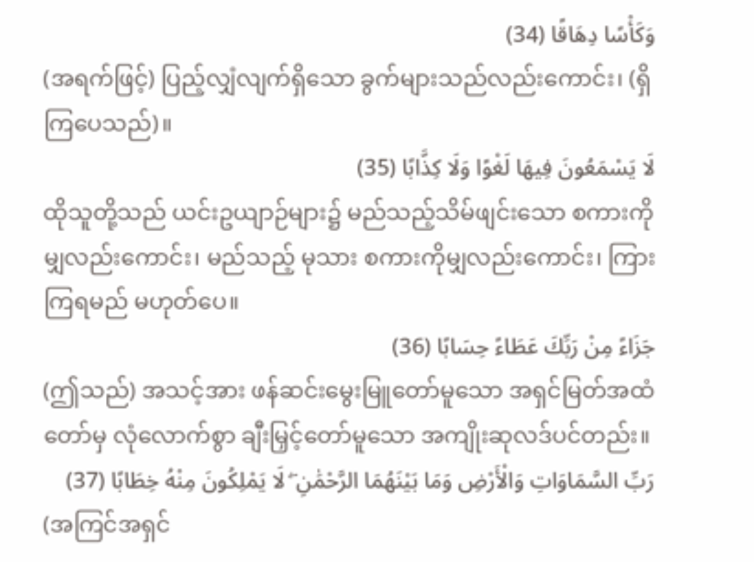وَكَأْسًا دِهَاقًا (34)
(အရက်ဖြင့်) ပြည့်လျှံလျက်ရှိသော ခွက်များသည်လည်းကောင်း၊ (ရှိကြပေသည်)။
لَا يَسْمَعُونَ فِيهَا لَغْوًا وَلَا كِذَّابًا (35)
ထိုသူတို့သည် ယင်းဥယျာဉ်များ၌ မည်သည့်သိမ်ဖျင်းသော စကားကိုမျှလည်းကောင်း၊ မည်သည့် မုသား စကားကိုမျှလည်းကောင်း၊ ကြားကြရမည် မဟုတ်ပေ။
جَزَاءً مِنْ رَبِّكَ عَطَاءً حِسَابًا (36)
(ဤသည်) အသင့်အား ဖန်ဆင်းမွေးမြူတော်မူသော အရှင်မြတ်အထံတော်မှ လုံလောက်စွာ ချီးမြှင့်တော်မူသော အကျိုးဆုလဒ်ပင်တည်း။
رَبِّ السَّمَاوَاتِ وَالْأَرْضِ وَمَا بَيْنَهُمَا الرَّحْمَٰنِ ۖ لَا يَمْلِكُونَ مِنْهُ خِطَابًا (37)
(အကြင်အရှင်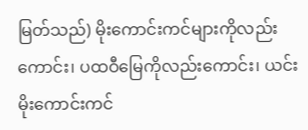မြတ်သည်) မိုးကောင်းကင်များကိုလည်းကောင်း၊ ပထဝီမြေကိုလည်းကောင်း၊ ယင်း မိုးကောင်းကင်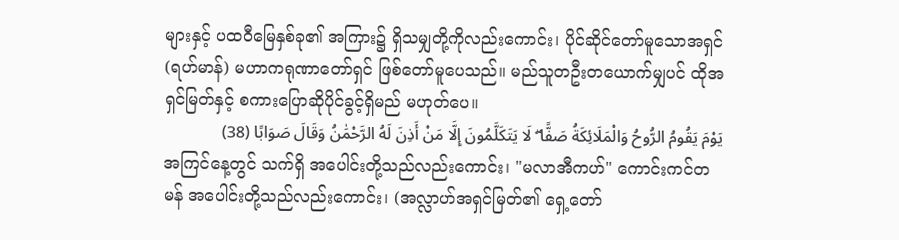များနှင့် ပထဝီမြေနှစ်ခု၏ အကြား၌ ရှိသမျှတို့ကိုလည်းကောင်း၊ ပိုင်ဆိုင်တော်မူသောအရှင် (ရဟ်မာန်) မဟာကရုဏာတော်ရှင် ဖြစ်တော်မူပေသည်။ မည်သူတဦးတယောက်မျှပင် ထိုအရှင်မြတ်နှင့် စကားပြောဆိုပိုင်ခွင့်ရှိမည် မဟုတ်ပေ။
يَوْمَ يَقُومُ الرُّوحُ وَالْمَلَائِكَةُ صَفًّا ۖ لَا يَتَكَلَّمُونَ إِلَّا مَنْ أَذِنَ لَهُ الرَّحْمَٰنُ وَقَالَ صَوَابًا (38)
အကြင်နေ့တွင် သက်ရှိ အပေါင်းတို့သည်လည်းကောင်း၊ "မလာအီကဟ်" ကောင်းကင်တမန် အပေါင်းတို့သည်လည်းကောင်း၊ (အလ္လာဟ်အရှင်မြတ်၏ ရှေ့တော်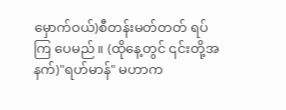မှောက်ဝယ်)စီတန်းမတ်တတ် ရပ်ကြ ပေမည်။ (ထိုနေ့တွင် ၎င်းတို့အနက်)"ရဟ်မာန်" မဟာက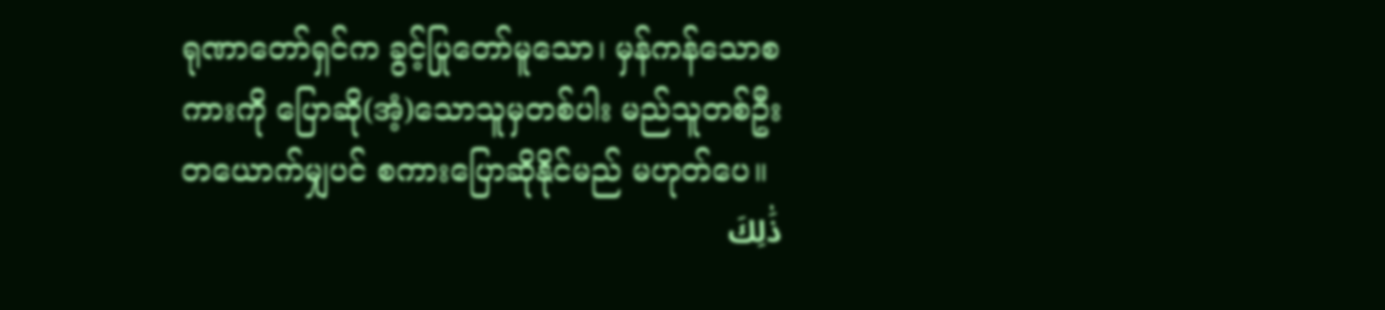ရုဏာတော်ရှင်က ခွင့်ပြုတော်မူသော၊ မှန်ကန်သောစကားကို ပြောဆို(အံ့)သောသူမှတစ်ပါး မည်သူတစ်ဦးတယောက်မျှပင် စကားပြောဆိုနိုင်မည် မဟုတ်ပေ။
ذَٰلِكَ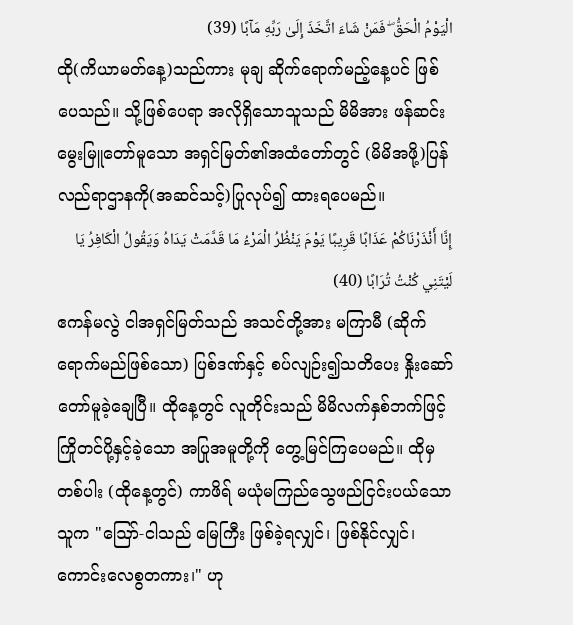الْيَوْمُ الْحَقُّ ۖ فَمَنْ شَاءَ اتَّخَذَ إِلَىٰ رَبِّهِ مَآبًا (39)
ထို(ကိယာမတ်နေ့)သည်ကား မုချ ဆိုက်ရောက်မည့်နေ့ပင် ဖြစ်ပေသည်။ သို့ဖြစ်ပေရာ အလိုရှိသောသူသည် မိမိအား ဖန်ဆင်းမွေးမြူတော်မူသော အရှင်မြတ်၏အထံတော်တွင် (မိမိအဖို့)ပြန်လည်ရာဌာနကို(အဆင်သင့်)ပြုလုပ်၍ ထားရပေမည်။
إِنَّا أَنْذَرْنَاكُمْ عَذَابًا قَرِيبًا يَوْمَ يَنْظُرُ الْمَرْءُ مَا قَدَّمَتْ يَدَاهُ وَيَقُولُ الْكَافِرُ يَا لَيْتَنِي كُنْتُ تُرَابًا (40)
ဧကန်မလွဲ ငါအရှင်မြတ်သည် အသင်တို့အား မကြာမီ (ဆိုက်ရောက်မည်ဖြစ်သော) ပြစ်ဒဏ်နှင့် စပ်လျဉ်း၍သတိပေး နှိုးဆော်တော်မူခဲ့ချေပြီ။ ထိုနေ့တွင် လူတိုင်းသည် မိမိလက်နှစ်ဘက်ဖြင့် ကြိုတင်ပို့နှင့်ခဲ့သော အပြုအမူတို့ကို တွေ့မြင်ကြပေမည်။ ထိုမှတစ်ပါး (ထိုနေ့တွင်) ကာဖိရ် မယုံမကြည်သွေဖည်ငြင်းပယ်သောသူက "ဪ-ငါသည် မြေကြီး ဖြစ်ခဲ့ရလျှင်၊ ဖြစ်နိုင်လျှင်၊ ကောင်းလေစွတကား၊" ဟု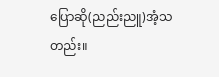ပြောဆို(ညည်းညူ)အံ့သတည်း။